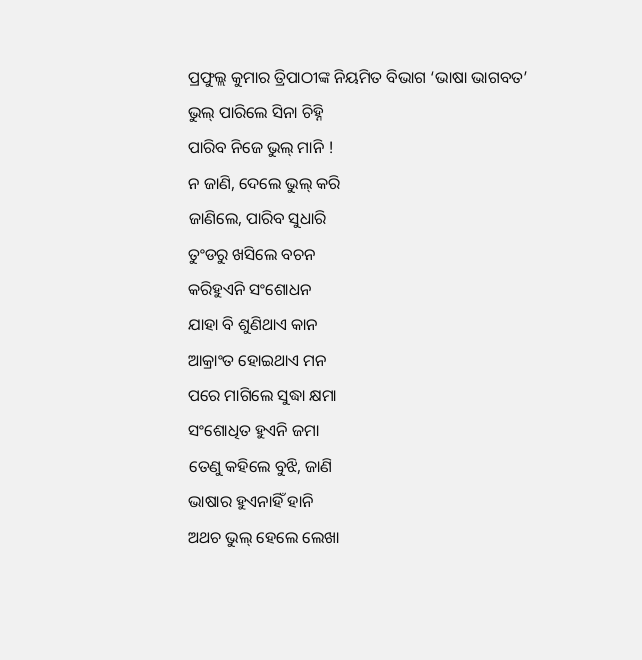ପ୍ରଫୁଲ୍ଲ କୁମାର ତ୍ରିପାଠୀଙ୍କ ନିୟମିତ ବିଭାଗ ‘ଭାଷା ଭାଗବତ’
ଭୁଲ୍ ପାରିଲେ ସିନା ଚିହ୍ନି
ପାରିବ ନିଜେ ଭୁଲ୍ ମାନି !
ନ ଜାଣି, ଦେଲେ ଭୁଲ୍ କରି
ଜାଣିଲେ, ପାରିବ ସୁଧାରି
ତୁଂଡରୁ ଖସିଲେ ବଚନ
କରିହୁଏନି ସଂଶୋଧନ
ଯାହା ବି ଶୁଣିଥାଏ କାନ
ଆକ୍ରାଂତ ହୋଇଥାଏ ମନ
ପରେ ମାଗିଲେ ସୁଦ୍ଧା କ୍ଷମା
ସଂଶୋଧିତ ହୁଏନି ଜମା
ତେଣୁ କହିଲେ ବୁଝି, ଜାଣି
ଭାଷାର ହୁଏନାହିଁ ହାନି
ଅଥଚ ଭୁଲ୍ ହେଲେ ଲେଖା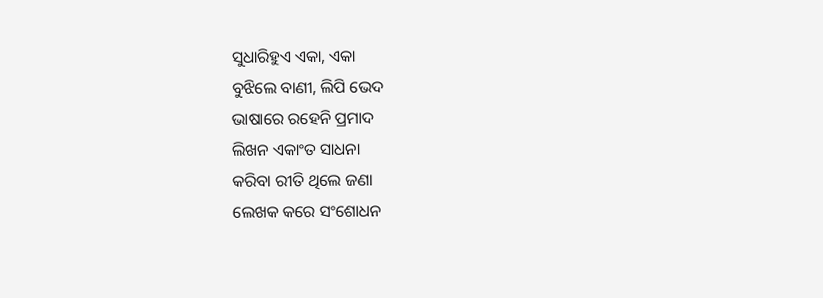ସୁଧାରିହୁଏ ଏକା, ଏକା
ବୁଝିଲେ ବାଣୀ, ଲିପି ଭେଦ
ଭାଷାରେ ରହେନି ପ୍ରମାଦ
ଲିଖନ ଏକାଂତ ସାଧନା
କରିବା ରୀତି ଥିଲେ ଜଣା
ଲେଖକ କରେ ସଂଶୋଧନ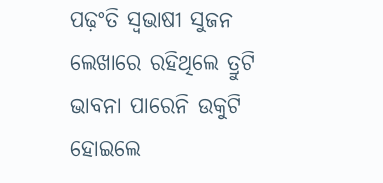ପଢ଼ଂତି ସ୍ବଭାଷୀ ସୁଜନ
ଲେଖାରେ ରହିଥିଲେ ତ୍ରୁଟି
ଭାବନା ପାରେନି ଉକୁଟି
ହୋଇଲେ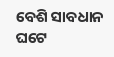ବେଶି ସାବଧାନ
ଘଟେ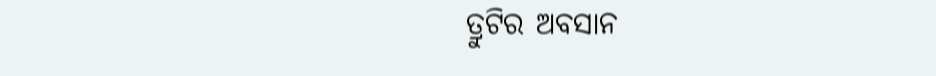ତ୍ରୁଟିର ଅବସାନ